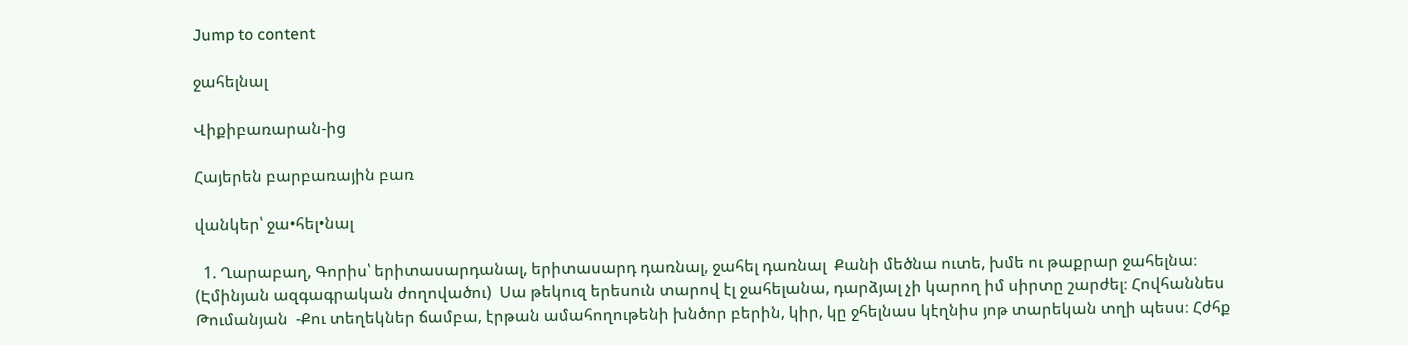Jump to content

ջահելնալ

Վիքիբառարան-ից

Հայերեն բարբառային բառ

վանկեր՝ ջա•հել•նալ

  1. Ղարաբաղ, Գորիս՝ երիտասարդանալ, երիտասարդ դառնալ, ջահել դառնալ  Քանի մեծնա ուտե, խմե ու թաքրար ջահելնա։ (Էմինյան ազգագրական ժողովածու)  Սա թեկուզ երեսուն տարով էլ ջահելանա, դարձյալ չի կարող իմ սիրտը շարժել։ Հովհաննես Թումանյան  -Քու տեղեկներ ճամբա, էրթան ամահողութենի խնծոր բերին, կիր, կը ջհելնաս կէղնիս յոթ տարեկան տղի պեսս։ Հժհք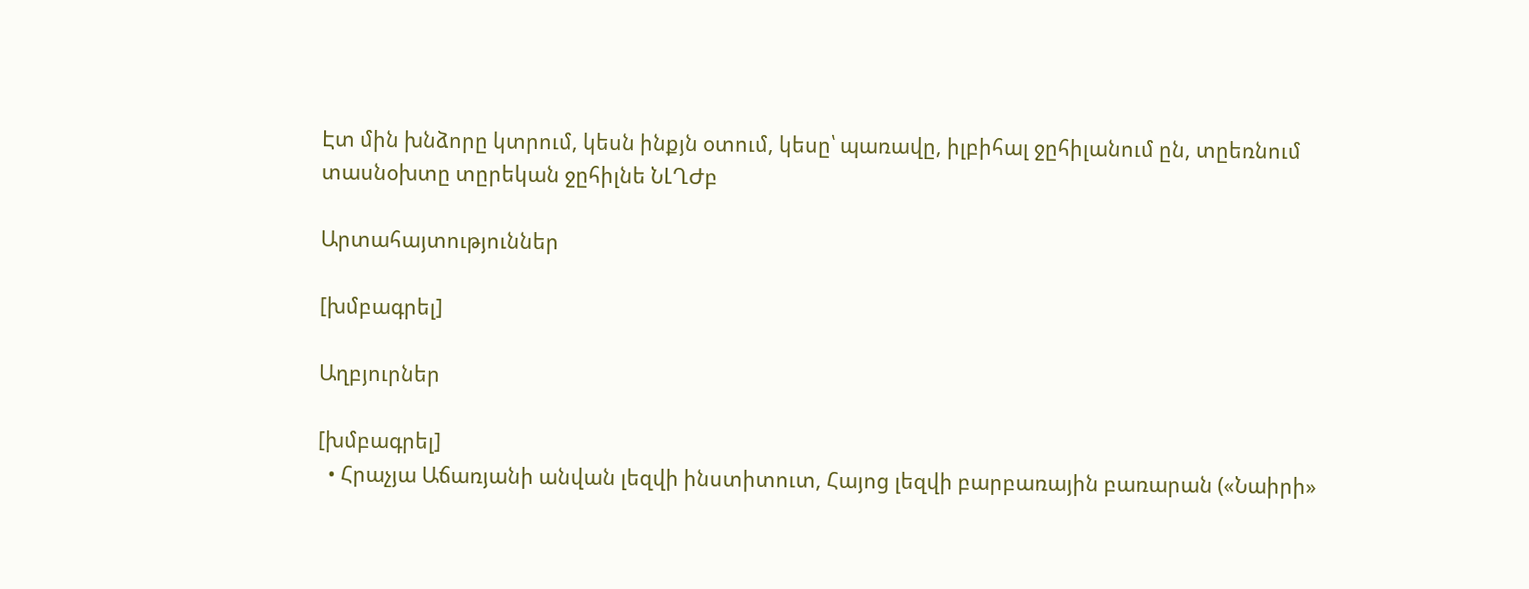Էտ մին խնձորը կտրում, կեսն ինքյն օտում, կեսը՝ պառավը, իլբիհալ ջըհիլանում ըն, տըեռնում տասնօխտը տըրեկան ջըհիլնե ՆԼՂԺբ

Արտահայտություններ

[խմբագրել]

Աղբյուրներ

[խմբագրել]
  • Հրաչյա Աճառյանի անվան լեզվի ինստիտուտ, Հայոց լեզվի բարբառային բառարան («Նաիրի»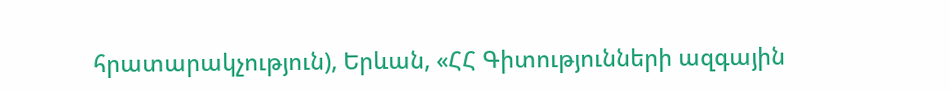հրատարակչություն), Երևան, «ՀՀ Գիտությունների ազգային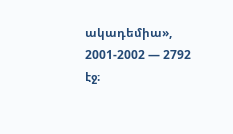ակադեմիա», 2001-2002 — 2792 էջ։